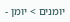יומנים > יומן -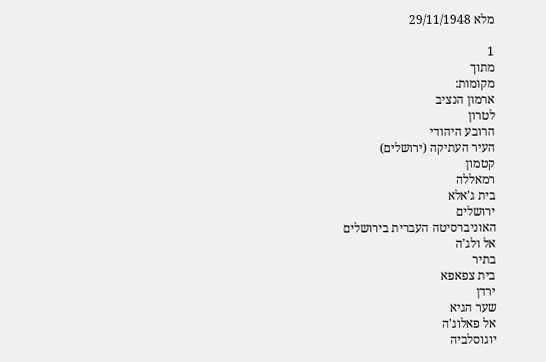מלא 29/11/1948

1
מתוך
מקומות:
ארמון הנציב
לטרון
הרובע היהודי
העיר העתיקה (ירושלים)
קטמון
רמאללה
בית ג'אלא
ירושלים
האוניברסיטה העברית בירושלים
אל ולג'ה
בתיר
בית צפאפא
ירדן
שער הגיא
אל פאלוג'ה
יוגוסלביה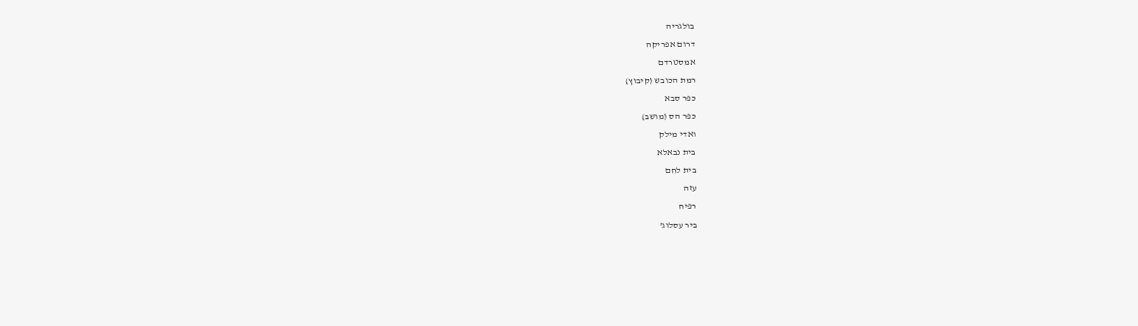בולגריה
דרום אפריקה
אמסטרדם
רמת הכובש (קיבוץ)
כפר סבא
כפר הס (מושב)
ואדי מילק
בית נבאלא
בית לחם
עזה
רפיח
ביר עסלוג'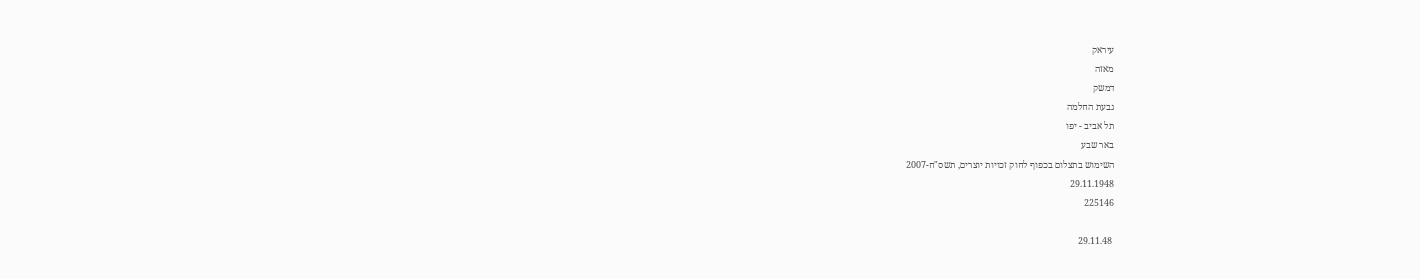עיראק
מאזה
דמשק
גבעת החלמה
תל אביב - יפו
באר שבע
השימוש בתצלום בכפוף לחוק זכויות יוצרים, תשס"ח-2007
29.11.1948
225146

 29.11.48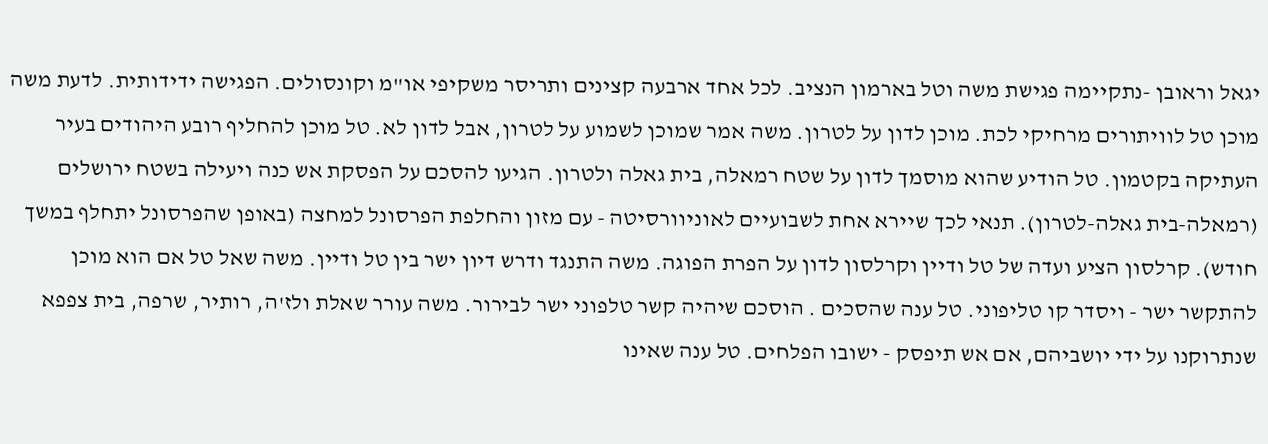יגאל וראובן -נתקיימה פגישת משה וטל בארמון הנציב. לכל אחד ארבעה קצינים ותריסר משקיפי או"מ וקונסולים. הפגישה ידידותית. לדעת משה מוכן טל לוויתורים מרחיקי לכת. מוכן לדון על לטרון. משה אמר שמוכן לשמוע על לטרון, אבל לדון לא. טל מוכן להחליף רובע היהודים בעיר העתיקה בקטמון. טל הודיע שהוא מוסמך לדון על שטח רמאלה, בית גאלה ולטרון. הגיעו להסכם על הפסקת אש כנה ויעילה בשטח ירושלים (רמאלה-בית גאלה-לטרון). תנאי לכך שיירא אחת לשבועיים לאוניוורסיטה - עם מזון והחלפת הפרסונל למחצה (באופן שהפרסונל יתחלף במשך חודש). קרלסון הציע ועדה של טל ודיין וקרלסון לדון על הפרת הפוגה. משה התנגד ודרש דיון ישר בין טל ודיין. משה שאל טל אם הוא מוכן להתקשר ישר - ויסדר קו טליפוני. טל ענה שהסכים . הוסכם שיהיה קשר טלפוני ישר לבירור. משה עורר שאלת ולז'ה, רותיר, שרפה, בית צפפא שנתרוקנו על ידי יושביהם, אם אש תיפסק - ישובו הפלחים. טל ענה שאינו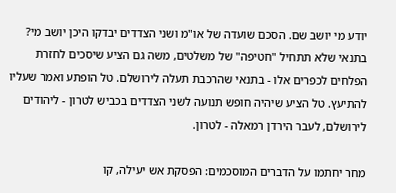יודע מי יושב שם. הסכם שועדה של או"מ ושני הצדדים יבדקו היכן יושב מי? בתנאי שלא תתחיל "חטיפה" של משלטים, משה גם הציע שיסכים לחזרת הפלחים לכפרים אלו - בתנאי שהרכבת תעלה לירושלם. טל הופתע ואמר שעליו להתיעץ. טל הציע שיהיה חופש תנועה לשני הצדדים בכביש לטרון - ליהודים לירושלם, לעבר הירדן רמאלה - לטרון.

מחר יחתמו על הדברים המוסכמים: הפסקת אש יעילה, קו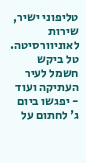טליפוני ישיר, שירות לאוניוורסיטה. טל ביקש חשמל לעיר העתיקה ועוד - יפגשו ביום ג' לחתום על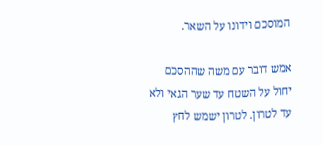המוסכם וידונו על השאר.

אמש דובר עם משה שההסכם יחול על השטח עד שער הגאי ולא עד לטרון. לטרון ישמש לחץ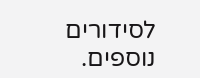לסידורים נוספים.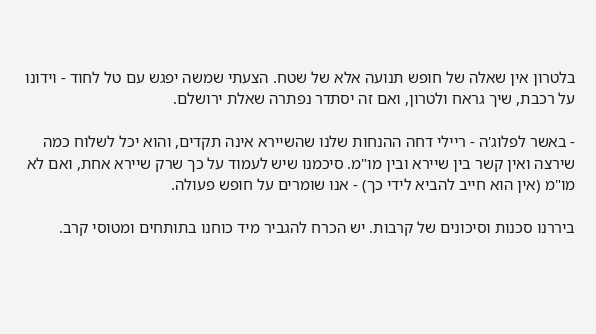בלטרון אין שאלה של חופש תנועה אלא של שטח. הצעתי שמשה יפגש עם טל לחוד - וידונו על רכבת, שיך גראח ולטרון, ואם זה יסתדר נפתרה שאלת ירושלם.

- באשר לפלוג'ה - ריילי דחה ההנחות שלנו שהשיירא אינה תקדים, והוא יכל לשלוח כמה שירצה ואין קשר בין שיירא ובין מו"מ. סיכמנו שיש לעמוד על כך שרק שיירא אחת, ואם לא מו"מ (אין הוא חייב להביא לידי כך) - אנו שומרים על חופש פעולה.

ביררנו סכנות וסיכונים של קרבות. יש הכרח להגביר מיד כוחנו בתותחים ומטוסי קרב.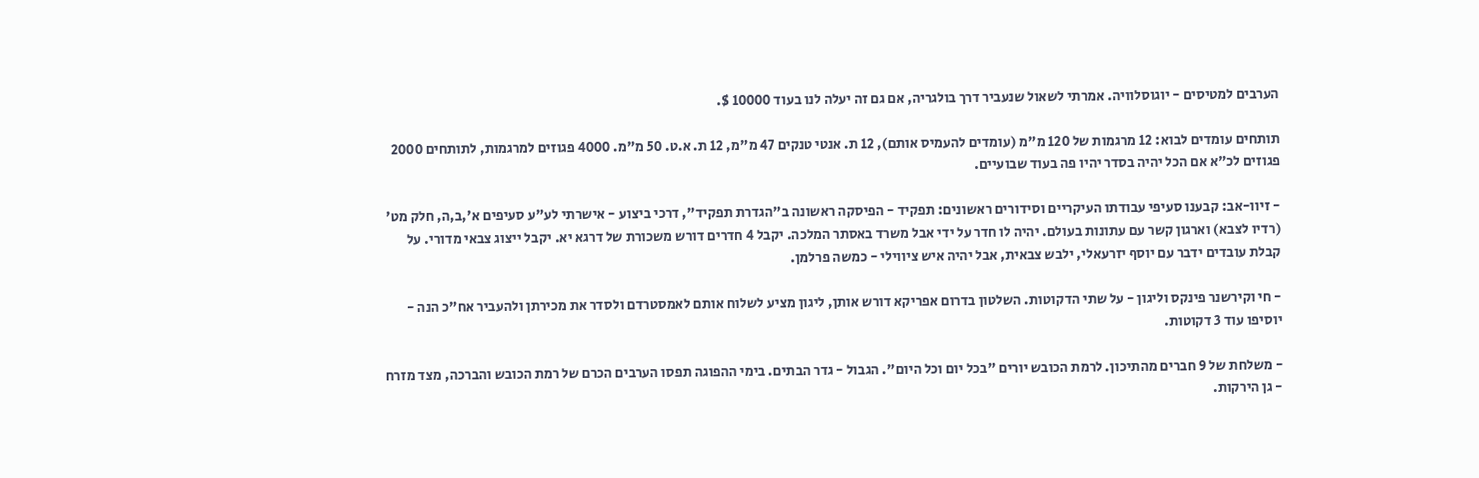הערבים למטיסים - יוגוסלוויה. אמרתי לשאול שנעביר דרך בולגריה, אם גם זה יעלה לנו בעוד 10000 $.

תותחים עומדים לבוא: 12 מרגמות של 120 מ"מ (עומדים להעמיס אותם), 12 ת. אנטי טנקים 47 מ"מ, 12 ת. א.ט. 50 מ"מ. 4000 פגוזים למרגמות, לתותחים 2000 פגוזים לכ"א אם הכל יהיה בסדר יהיו פה בעוד שבועיים.

- זיוו-אב: קבענו סעיפי עבודתו העיקריים וסידורים ראשונים: תפקיד - הפיסקה ראשונה ב"הגדרת תפקיד", דרכי ביצוע - אישרתי לע"ע סעיפים א',ב,ה, חלק מט' (רדיו לצבא) וארגון קשר עם עתונות בעולם. יהיה לו חדר על ידי אבל משרד באסתר המלכה. יקבל 4 חדרים דורש משכורת של דרגא יא. יקבל ייצוג צבאי מדורי. על קבלת עובדים ידבר עם יוסף יזרעאלי, ילבש צבאית, אבל יהיה איש ציווילי - כמשה פרלמן.

- חי וקירשנר פינקס וליגון - על שתי הדקוטות. השלטון בדרום אפריקא דורש אותן, ליגון מציע לשלוח אותם לאמסטרדם ולסדר את מכירתן ולהעביר אח"כ הנה - יוסיפו עוד 3 דקוטות.

- משלחת של 9 חברים מהתיכון. לרמת הכובש יורים "בכל יום וכל היום". הגבול - גדר הבתים. בימי ההפוגה תפסו הערבים הכרם של רמת הכובש והברכה, מצד מזרח - גן הירקות.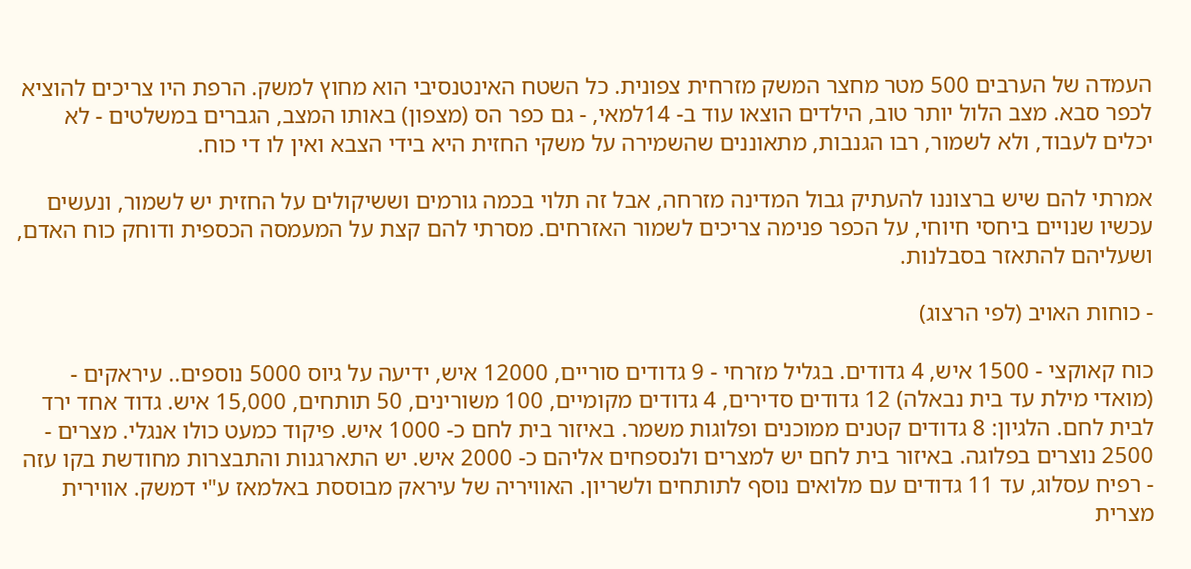העמדה של הערבים 500 מטר מחצר המשק מזרחית צפונית. כל השטח האינטנסיבי הוא מחוץ למשק. הרפת היו צריכים להוציא לכפר סבא. מצב הלול יותר טוב, הילדים הוצאו עוד ב- 14למאי, - גם כפר הס (מצפון) באותו המצב, הגברים במשלטים - לא יכלים לעבוד, ולא לשמור, רבו הגנבות, מתאוננים שהשמירה על משקי החזית היא בידי הצבא ואין לו די כוח.

אמרתי להם שיש ברצוננו להעתיק גבול המדינה מזרחה, אבל זה תלוי בכמה גורמים וששיקולים על החזית יש לשמור, ונעשים עכשיו שנויים ביחסי חיוחי, על הכפר פנימה צריכים לשמור האזרחים. מסרתי להם קצת על המעמסה הכספית ודוחק כוח האדם, ושעליהם להתאזר בסבלנות.

- כוחות האויב (לפי הרצוג)

כוח קאוקצי - 1500 איש, 4 גדודים. בגליל מזרחי - 9 גדודים סוריים, 12000 איש, ידיעה על גיוס 5000 נוספים.. עיראקים - (מואדי מילת עד בית נבאלה) 12 גדודים סדירים, 4 גדודים מקומיים, 100 משורינים, 50 תותחים, 15,000 איש. גדוד אחד ירד לבית לחם. הלגיון: 8 גדודים קטנים ממוכנים ופלוגות משמר. באיזור בית לחם כ- 1000 איש. פיקוד כמעט כולו אנגלי. מצרים - 2500 נוצרים בפלוגה. באיזור בית לחם יש למצרים ולנספחים אליהם כ- 2000 איש. יש התארגנות והתבצרות מחודשת בקו עזה - רפיח עסלוג, עד 11 גדודים עם מלואים נוסף לתותחים ולשריון. האוויריה של עיראק מבוססת באלמאז ע"י דמשק. אווירית מצרית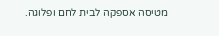מטיסה אספקה לבית לחם ופלוגה.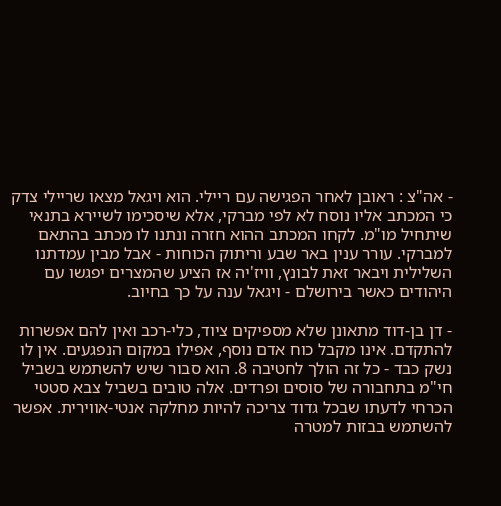- אה"צ : ראובן לאחר הפגישה עם ריילי. הוא ויגאל מצאו שריילי צדק כי המכתב אליו נוסח לא לפי מברקי, אלא שיסכימו לשיירא בתנאי שיתחיל מו"מ. לקחו המכתב ההוא חזרה ונתנו לו מכתב בהתאם למברקי. עורר ענין באר שבע וריתוק הכוחות - אבל מבין עמדתנו השלילית ויבאר זאת לבונץ, וויז'יה אז הציע שהמצרים יפגשו עם היהודים כאשר בירושלם - ויגאל ענה על כך בחיוב.

- דן בן-דוד מתאונן שלא מספיקים ציוד, כלי-רכב ואין להם אפשרות להתקדם. אינו מקבל כוח אדם נוסף, אפילו במקום הנפגעים. אין לו נשק כבד - כל זה הולך לחטיבה 8. הוא סבור שיש להשתמש בשביל חי"מ בתחבורה של סוסים ופרדים. אלה טובים בשביל צבא סטטי הכרחי לדעתו שבכל גדוד צריכה להיות מחלקה אנטי-אווירית. אפשר להשתמש בבזות למטרה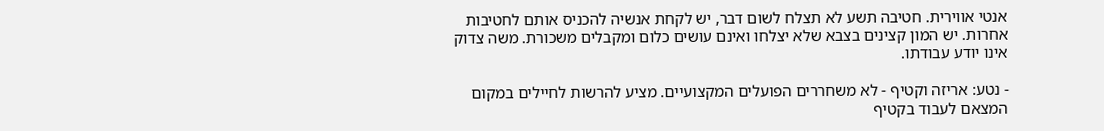אנטי אווירית. חטיבה תשע לא תצלח לשום דבר, יש לקחת אנשיה להכניס אותם לחטיבות אחרות. יש המון קצינים בצבא שלא יצלחו ואינם עושים כלום ומקבלים משכורת. משה צדוק אינו יודע עבודתו.

- נטע: אריזה וקטיף - לא משחררים הפועלים המקצועיים. מציע להרשות לחיילים במקום המצאם לעבוד בקטיף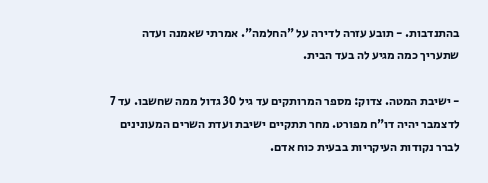בהתנדבות. - תובע עזרה לדירה על "החלמה". אמרתי שאמנה ועדה שתעריך כמה מגיע לה בעד הבית.

- ישיבת המטה. צדוק: מספר המרותקים עד גיל 30 גדול ממה שחשבו. עד 7 לדצמבר יהיה דו"ח מפורט. מחר תתקיים ישיבת ועדת השרים המעונינים לברר נקודות העיקריות בבעית כוח אדם.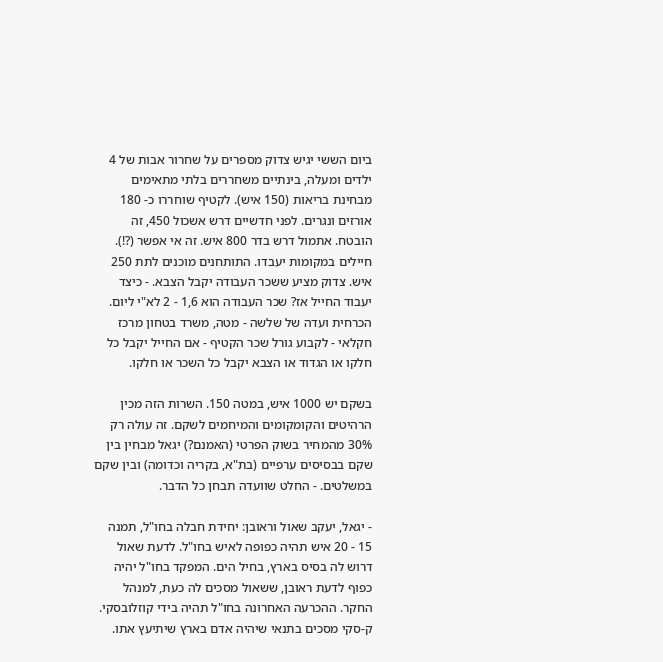ביום הששי יגיש צדוק מספרים על שחרור אבות של 4 ילדים ומעלה, בינתיים משחררים בלתי מתאימים מבחינת בריאות (150 איש). לקטיף שוחררו כ- 180 אורזים ונגרים. לפני חדשיים דרש אשכול 450, זה הובטח. אתמול דרש בדר 800 איש. זה אי אפשר (?!). חיילים במקומות יעבדו. התותחנים מוכנים לתת 250 איש. צדוק מציע ששכר העבודה יקבל הצבא. - כיצד יעבוד החייל אז? שכר העבודה הוא 1,6 - 2 לא"י ליום. הכרחית ועדה של שלשה - מטה, משרד בטחון מרכז חקלאי - לקבוע גורל שכר הקטיף - אם החייל יקבל כל חלקו או הגדוד או הצבא יקבל כל השכר או חלקו.

בשקם יש 1000 איש, במטה 150. השרות הזה מכין הרהיטים והקומקומים והמיחמים לשקם. זה עולה רק 30% מהמחיר בשוק הפרטי (האמנם?) יגאל מבחין בין שקם בבסיסים ערפיים (בת"א, בקריה וכדומה) ובין שקם במשלטים. - החלט שוועדה תבחן כל הדבר.

- יגאל, יעקב שאול וראובן: יחידת חבלה בחו"ל, תמנה 15 - 20 איש תהיה כפופה לאיש בחו"ל. לדעת שאול דרוש לה בסיס בארץ, בחיל הים. המפקד בחו"ל יהיה כפוף לדעת ראובן, ששאול מסכים לה כעת, למנהל החקר. ההכרעה האחרונה בחו"ל תהיה בידי קוזלובסקי. ק-סקי מסכים בתנאי שיהיה אדם בארץ שיתיעץ אתו.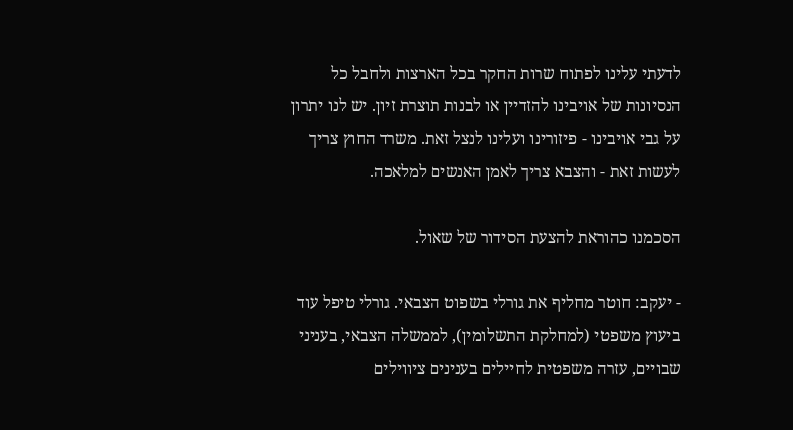לדעתי עלינו לפתוח שרות החקר בכל הארצות ולחבל כל הנסיונות של אויבינו להזדיין או לבנות תוצרת זיון. יש לנו יתרון על גבי אויבינו - פיזורינו ועלינו לנצל זאת. משרד החוץ צריך לעשות זאת - והצבא צריך לאמן האנשים למלאכה.

הסכמנו כהוראת להצעת הסידור של שאול.

- יעקב: חוטר מחליף את גורלי בשפוט הצבאי. גורלי טיפל עוד ביעוץ משפטי (למחלקת התשלומין), לממשלה הצבאי, בעניני שבויים, עזרה משפטית לחיילים בענינים ציווילים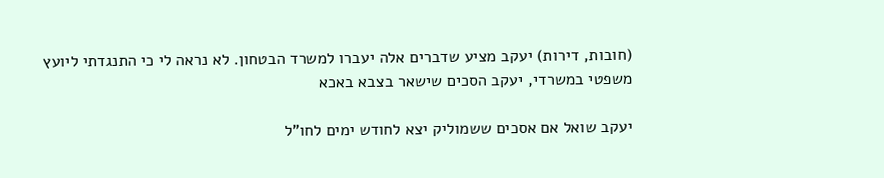(חובות, דירות) יעקב מציע שדברים אלה יעברו למשרד הבטחון. לא נראה לי כי התנגדתי ליועץ משפטי במשרדי, יעקב הסכים שישאר בצבא באכא

יעקב שואל אם אסכים ששמוליק יצא לחודש ימים לחו"ל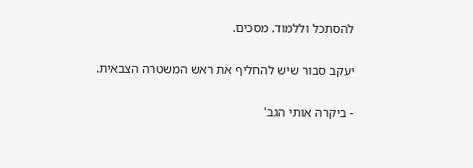להסתכל וללמוד. מסכים.

יעקב סבור שיש להחליף את ראש המשטרה הצבאית.

- ביקרה אותי הגב'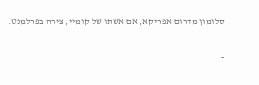סלומון מדרום אפריקא, אם אשתו של קומיי, צירה בפרלמנט.

-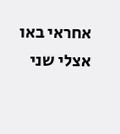אחראי באו אצלי שני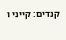קנדים: קייני ו